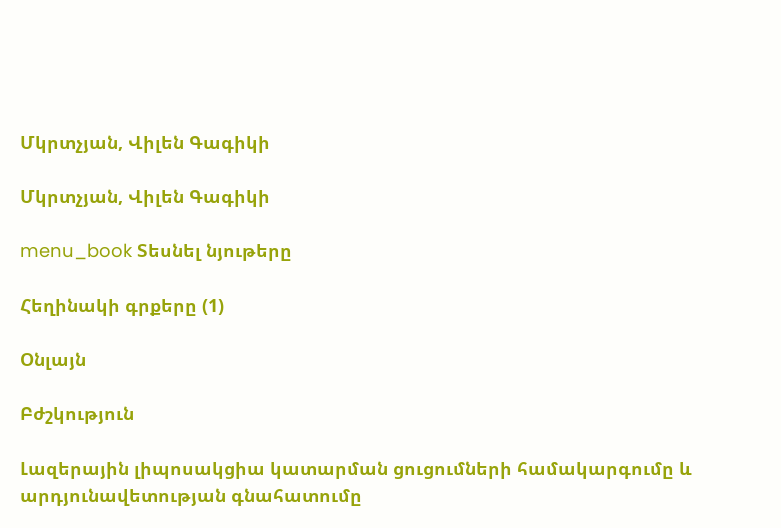Մկրտչյան, Վիլեն Գագիկի

Մկրտչյան, Վիլեն Գագիկի

menu_book Տեսնել նյութերը

Հեղինակի գրքերը (1)

Օնլայն

Բժշկություն

Լազերային լիպոսակցիա կատարման ցուցումների համակարգումը և արդյունավետության գնահատումը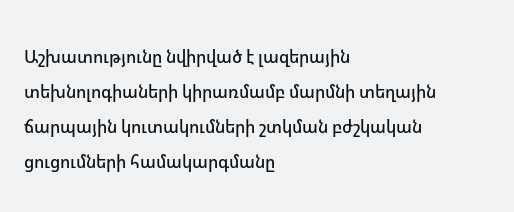Աշխատությունը նվիրված է լազերային տեխնոլոգիաների կիրառմամբ մարմնի տեղային ճարպային կուտակումների շտկման բժշկական ցուցումների համակարգմանը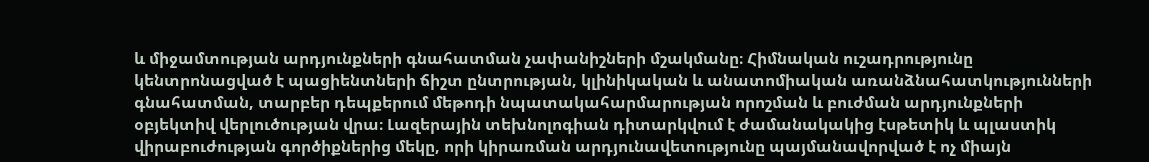և միջամտության արդյունքների գնահատման չափանիշների մշակմանը։ Հիմնական ուշադրությունը կենտրոնացված է պացիենտների ճիշտ ընտրության, կլինիկական և անատոմիական առանձնահատկությունների գնահատման, տարբեր դեպքերում մեթոդի նպատակահարմարության որոշման և բուժման արդյունքների օբյեկտիվ վերլուծության վրա։ Լազերային տեխնոլոգիան դիտարկվում է ժամանակակից էսթետիկ և պլաստիկ վիրաբուժության գործիքներից մեկը, որի կիրառման արդյունավետությունը պայմանավորված է ոչ միայն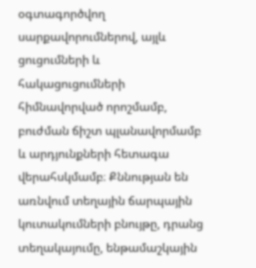օգտագործվող սարքավորումներով, այլև ցուցումների և հակացուցումների հիմնավորված որոշմամբ, բուժման ճիշտ պլանավորմամբ և արդյունքների հետագա վերահսկմամբ։ Քննության են առնվում տեղային ճարպային կուտակումների բնույթը, դրանց տեղակայումը, ենթամաշկային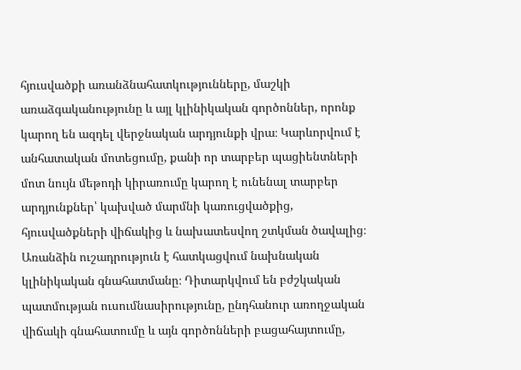հյուսվածքի առանձնահատկությունները, մաշկի առաձգականությունը և այլ կլինիկական գործոններ, որոնք կարող են ազդել վերջնական արդյունքի վրա։ Կարևորվում է անհատական մոտեցումը, քանի որ տարբեր պացիենտների մոտ նույն մեթոդի կիրառումը կարող է ունենալ տարբեր արդյունքներ՝ կախված մարմնի կառուցվածքից, հյուսվածքների վիճակից և նախատեսվող շտկման ծավալից։ Առանձին ուշադրություն է հատկացվում նախնական կլինիկական գնահատմանը։ Դիտարկվում են բժշկական պատմության ուսումնասիրությունը, ընդհանուր առողջական վիճակի գնահատումը և այն գործոնների բացահայտումը,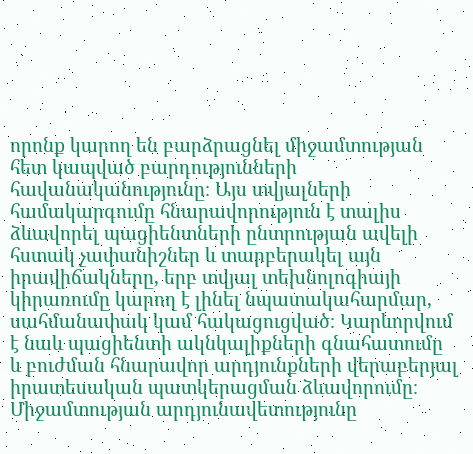որոնք կարող են բարձրացնել միջամտության հետ կապված բարդությունների հավանականությունը։ Այս տվյալների համակարգումը հնարավորություն է տալիս ձևավորել պացիենտների ընտրության ավելի հստակ չափանիշներ և տարբերակել այն իրավիճակները, երբ տվյալ տեխնոլոգիայի կիրառումը կարող է լինել նպատակահարմար, սահմանափակ կամ հակացուցված։ Կարևորվում է նաև պացիենտի ակնկալիքների գնահատումը և բուժման հնարավոր արդյունքների վերաբերյալ իրատեսական պատկերացման ձևավորումը։ Միջամտության արդյունավետությունը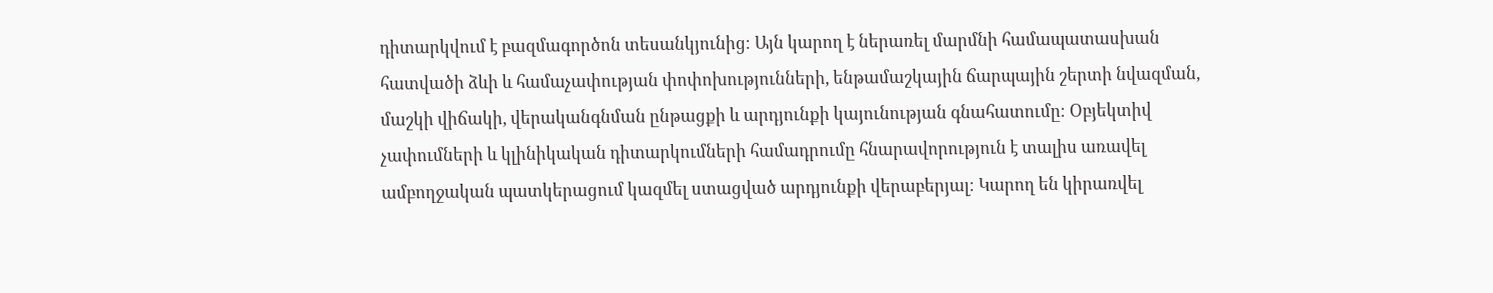դիտարկվում է բազմագործոն տեսանկյունից։ Այն կարող է ներառել մարմնի համապատասխան հատվածի ձևի և համաչափության փոփոխությունների, ենթամաշկային ճարպային շերտի նվազման, մաշկի վիճակի, վերականգնման ընթացքի և արդյունքի կայունության գնահատումը։ Օբյեկտիվ չափումների և կլինիկական դիտարկումների համադրումը հնարավորություն է տալիս առավել ամբողջական պատկերացում կազմել ստացված արդյունքի վերաբերյալ։ Կարող են կիրառվել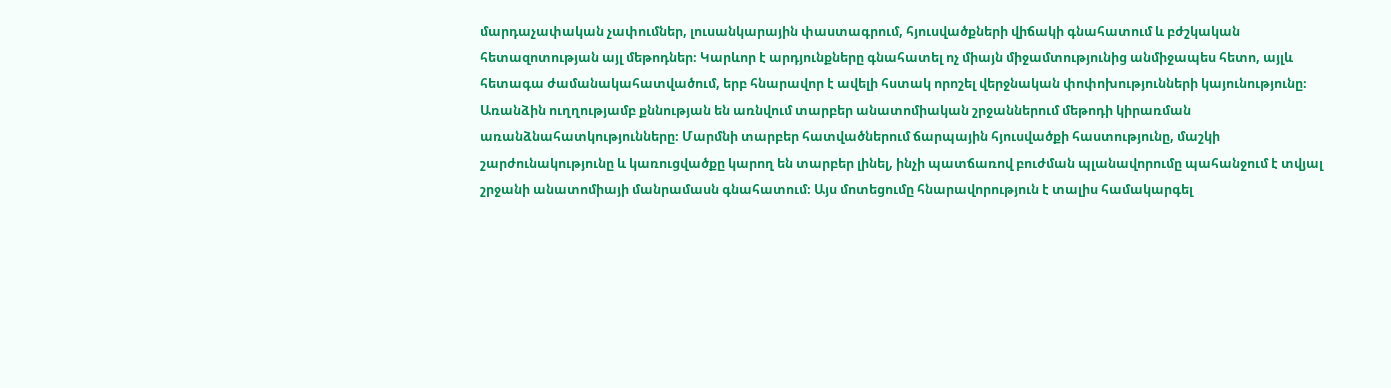մարդաչափական չափումներ, լուսանկարային փաստագրում, հյուսվածքների վիճակի գնահատում և բժշկական հետազոտության այլ մեթոդներ։ Կարևոր է արդյունքները գնահատել ոչ միայն միջամտությունից անմիջապես հետո, այլև հետագա ժամանակահատվածում, երբ հնարավոր է ավելի հստակ որոշել վերջնական փոփոխությունների կայունությունը։ Առանձին ուղղությամբ քննության են առնվում տարբեր անատոմիական շրջաններում մեթոդի կիրառման առանձնահատկությունները։ Մարմնի տարբեր հատվածներում ճարպային հյուսվածքի հաստությունը, մաշկի շարժունակությունը և կառուցվածքը կարող են տարբեր լինել, ինչի պատճառով բուժման պլանավորումը պահանջում է տվյալ շրջանի անատոմիայի մանրամասն գնահատում։ Այս մոտեցումը հնարավորություն է տալիս համակարգել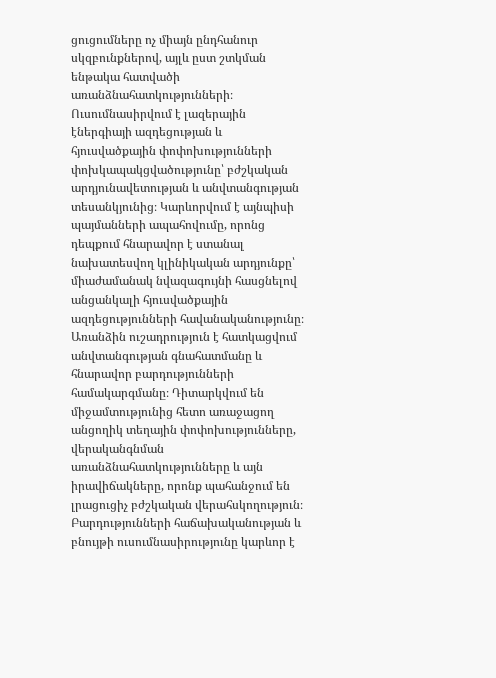ցուցումները ոչ միայն ընդհանուր սկզբունքներով, այլև ըստ շտկման ենթակա հատվածի առանձնահատկությունների։ Ուսումնասիրվում է լազերային էներգիայի ազդեցության և հյուսվածքային փոփոխությունների փոխկապակցվածությունը՝ բժշկական արդյունավետության և անվտանգության տեսանկյունից։ Կարևորվում է այնպիսի պայմանների ապահովումը, որոնց դեպքում հնարավոր է ստանալ նախատեսվող կլինիկական արդյունքը՝ միաժամանակ նվազագույնի հասցնելով անցանկալի հյուսվածքային ազդեցությունների հավանականությունը։ Առանձին ուշադրություն է հատկացվում անվտանգության գնահատմանը և հնարավոր բարդությունների համակարգմանը։ Դիտարկվում են միջամտությունից հետո առաջացող անցողիկ տեղային փոփոխությունները, վերականգնման առանձնահատկությունները և այն իրավիճակները, որոնք պահանջում են լրացուցիչ բժշկական վերահսկողություն։ Բարդությունների հաճախականության և բնույթի ուսումնասիրությունը կարևոր է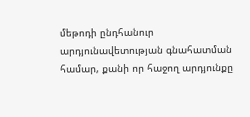մեթոդի ընդհանուր արդյունավետության գնահատման համար, քանի որ հաջող արդյունքը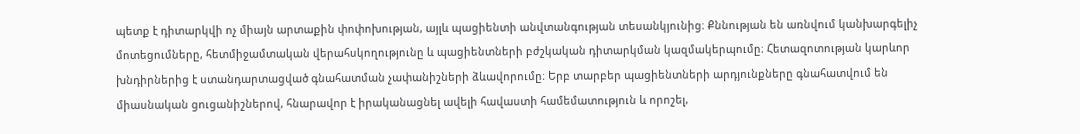պետք է դիտարկվի ոչ միայն արտաքին փոփոխության, այլև պացիենտի անվտանգության տեսանկյունից։ Քննության են առնվում կանխարգելիչ մոտեցումները, հետմիջամտական վերահսկողությունը և պացիենտների բժշկական դիտարկման կազմակերպումը։ Հետազոտության կարևոր խնդիրներից է ստանդարտացված գնահատման չափանիշների ձևավորումը։ Երբ տարբեր պացիենտների արդյունքները գնահատվում են միասնական ցուցանիշներով, հնարավոր է իրականացնել ավելի հավաստի համեմատություն և որոշել,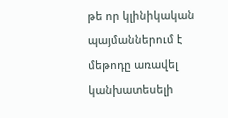թե որ կլինիկական պայմաններում է մեթոդը առավել կանխատեսելի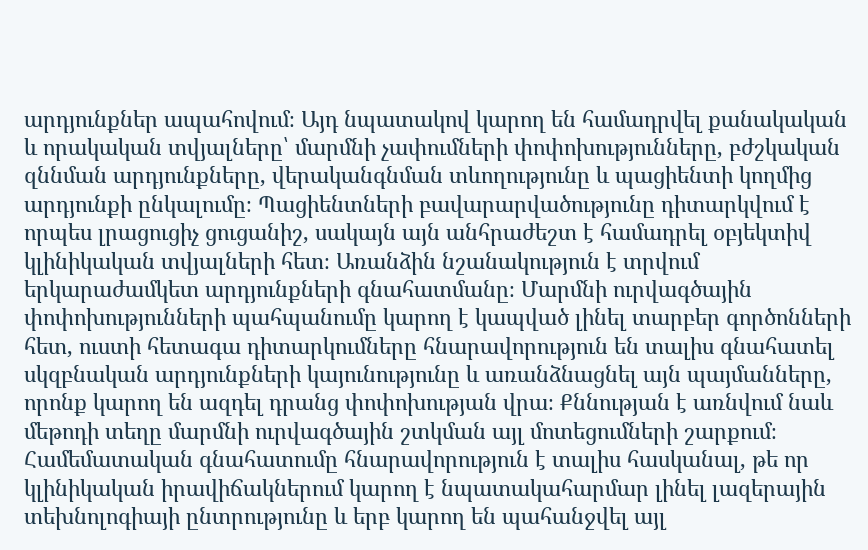արդյունքներ ապահովում։ Այդ նպատակով կարող են համադրվել քանակական և որակական տվյալները՝ մարմնի չափումների փոփոխությունները, բժշկական զննման արդյունքները, վերականգնման տևողությունը և պացիենտի կողմից արդյունքի ընկալումը։ Պացիենտների բավարարվածությունը դիտարկվում է որպես լրացուցիչ ցուցանիշ, սակայն այն անհրաժեշտ է համադրել օբյեկտիվ կլինիկական տվյալների հետ։ Առանձին նշանակություն է տրվում երկարաժամկետ արդյունքների գնահատմանը։ Մարմնի ուրվագծային փոփոխությունների պահպանումը կարող է կապված լինել տարբեր գործոնների հետ, ուստի հետագա դիտարկումները հնարավորություն են տալիս գնահատել սկզբնական արդյունքների կայունությունը և առանձնացնել այն պայմանները, որոնք կարող են ազդել դրանց փոփոխության վրա։ Քննության է առնվում նաև մեթոդի տեղը մարմնի ուրվագծային շտկման այլ մոտեցումների շարքում։ Համեմատական գնահատումը հնարավորություն է տալիս հասկանալ, թե որ կլինիկական իրավիճակներում կարող է նպատակահարմար լինել լազերային տեխնոլոգիայի ընտրությունը և երբ կարող են պահանջվել այլ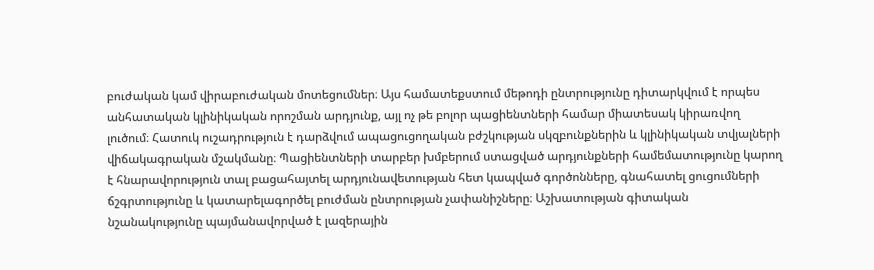բուժական կամ վիրաբուժական մոտեցումներ։ Այս համատեքստում մեթոդի ընտրությունը դիտարկվում է որպես անհատական կլինիկական որոշման արդյունք, այլ ոչ թե բոլոր պացիենտների համար միատեսակ կիրառվող լուծում։ Հատուկ ուշադրություն է դարձվում ապացուցողական բժշկության սկզբունքներին և կլինիկական տվյալների վիճակագրական մշակմանը։ Պացիենտների տարբեր խմբերում ստացված արդյունքների համեմատությունը կարող է հնարավորություն տալ բացահայտել արդյունավետության հետ կապված գործոնները, գնահատել ցուցումների ճշգրտությունը և կատարելագործել բուժման ընտրության չափանիշները։ Աշխատության գիտական նշանակությունը պայմանավորված է լազերային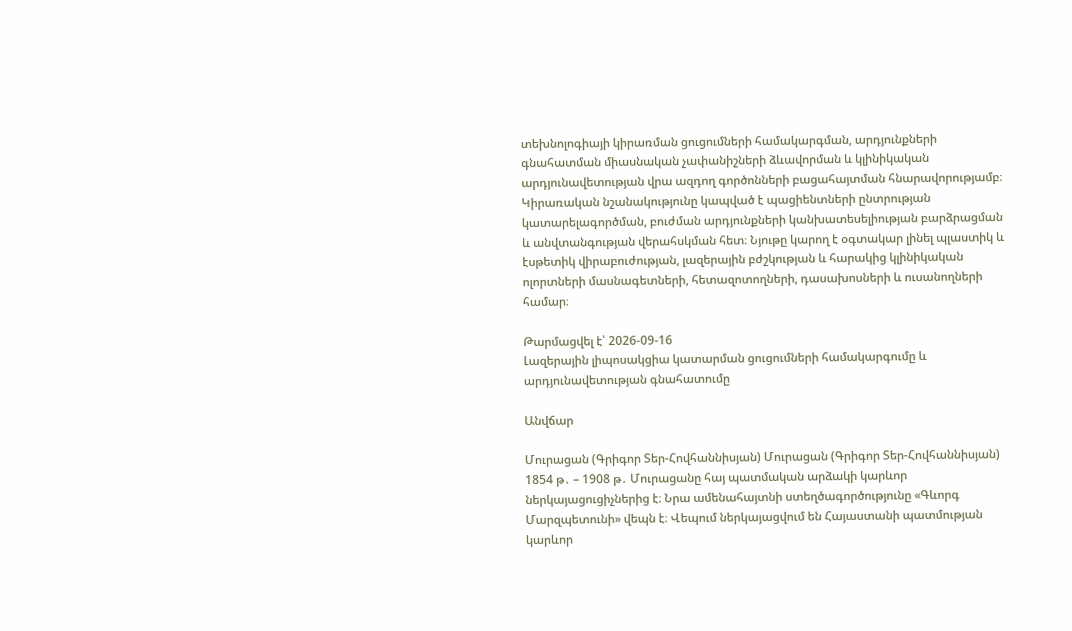տեխնոլոգիայի կիրառման ցուցումների համակարգման, արդյունքների գնահատման միասնական չափանիշների ձևավորման և կլինիկական արդյունավետության վրա ազդող գործոնների բացահայտման հնարավորությամբ։ Կիրառական նշանակությունը կապված է պացիենտների ընտրության կատարելագործման, բուժման արդյունքների կանխատեսելիության բարձրացման և անվտանգության վերահսկման հետ։ Նյութը կարող է օգտակար լինել պլաստիկ և էսթետիկ վիրաբուժության, լազերային բժշկության և հարակից կլինիկական ոլորտների մասնագետների, հետազոտողների, դասախոսների և ուսանողների համար։

Թարմացվել է՝ 2026-09-16
Լազերային լիպոսակցիա կատարման ցուցումների համակարգումը և արդյունավետության գնահատումը

Անվճար

Մուրացան (Գրիգոր Տեր-Հովհաննիսյան) Մուրացան (Գրիգոր Տեր-Հովհաննիսյան) 1854 թ․ – 1908 թ․ Մուրացանը հայ պատմական արձակի կարևոր ներկայացուցիչներից է։ Նրա ամենահայտնի ստեղծագործությունը «Գևորգ Մարզպետունի» վեպն է։ Վեպում ներկայացվում են Հայաստանի պատմության կարևոր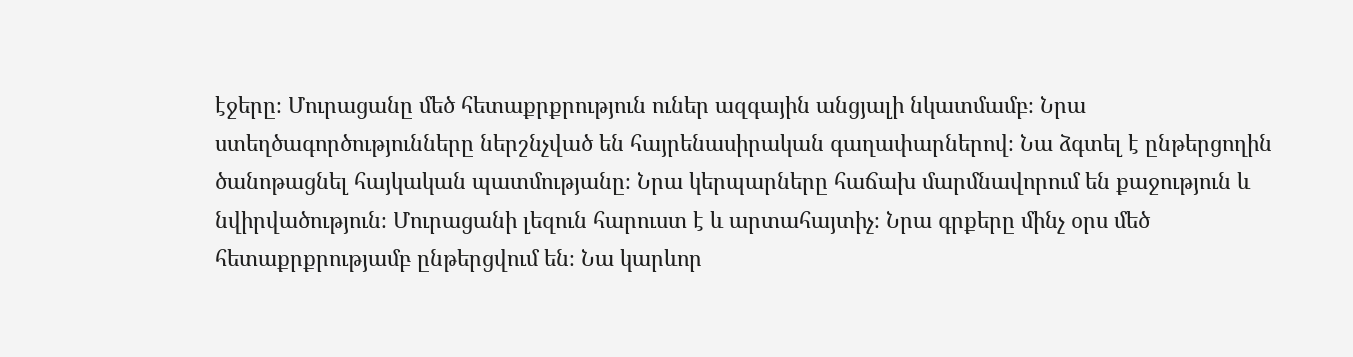էջերը։ Մուրացանը մեծ հետաքրքրություն ուներ ազգային անցյալի նկատմամբ։ Նրա ստեղծագործությունները ներշնչված են հայրենասիրական գաղափարներով։ Նա ձգտել է ընթերցողին ծանոթացնել հայկական պատմությանը։ Նրա կերպարները հաճախ մարմնավորում են քաջություն և նվիրվածություն։ Մուրացանի լեզուն հարուստ է և արտահայտիչ։ Նրա գրքերը մինչ օրս մեծ հետաքրքրությամբ ընթերցվում են։ Նա կարևոր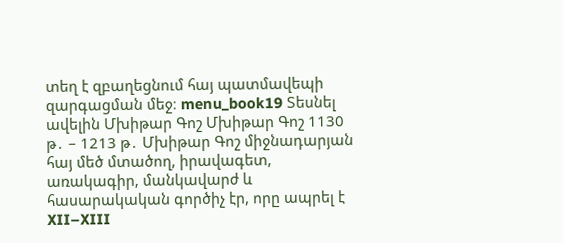տեղ է զբաղեցնում հայ պատմավեպի զարգացման մեջ։ menu_book19 Տեսնել ավելին Մխիթար Գոշ Մխիթար Գոշ 1130 թ․ – 1213 թ․ Մխիթար Գոշ միջնադարյան հայ մեծ մտածող, իրավագետ, առակագիր, մանկավարժ և հասարակական գործիչ էր, որը ապրել է XII–XIII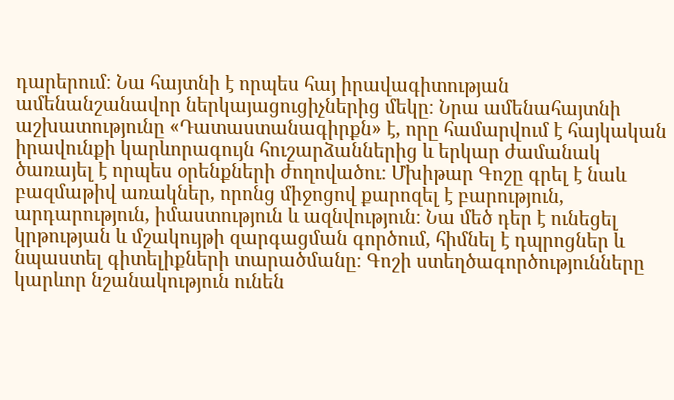դարերում։ Նա հայտնի է որպես հայ իրավագիտության ամենանշանավոր ներկայացուցիչներից մեկը։ Նրա ամենահայտնի աշխատությունը «Դատաստանագիրքն» է, որը համարվում է հայկական իրավունքի կարևորագույն հուշարձաններից և երկար ժամանակ ծառայել է որպես օրենքների ժողովածու։ Մխիթար Գոշը գրել է նաև բազմաթիվ առակներ, որոնց միջոցով քարոզել է բարություն, արդարություն, իմաստություն և ազնվություն։ Նա մեծ դեր է ունեցել կրթության և մշակույթի զարգացման գործում, հիմնել է դպրոցներ և նպաստել գիտելիքների տարածմանը։ Գոշի ստեղծագործությունները կարևոր նշանակություն ունեն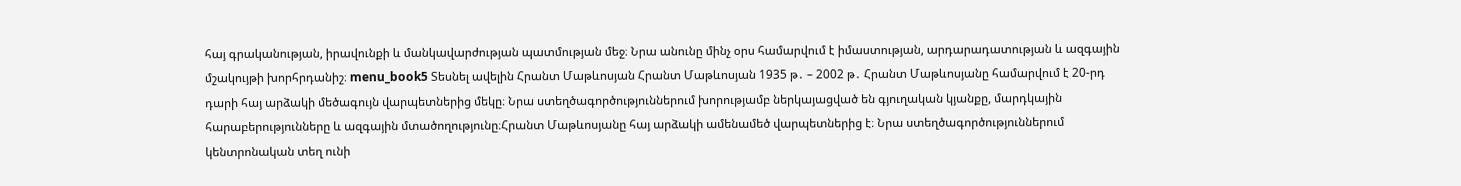հայ գրականության, իրավունքի և մանկավարժության պատմության մեջ։ Նրա անունը մինչ օրս համարվում է իմաստության, արդարադատության և ազգային մշակույթի խորհրդանիշ։ menu_book5 Տեսնել ավելին Հրանտ Մաթևոսյան Հրանտ Մաթևոսյան 1935 թ․ – 2002 թ․ Հրանտ Մաթևոսյանը համարվում է 20-րդ դարի հայ արձակի մեծագույն վարպետներից մեկը։ Նրա ստեղծագործություններում խորությամբ ներկայացված են գյուղական կյանքը, մարդկային հարաբերությունները և ազգային մտածողությունը։Հրանտ Մաթևոսյանը հայ արձակի ամենամեծ վարպետներից է։ Նրա ստեղծագործություններում կենտրոնական տեղ ունի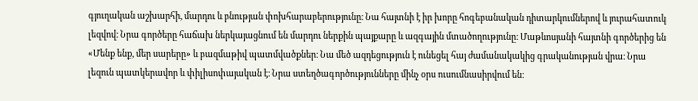գյուղական աշխարհի, մարդու և բնության փոխհարաբերությունը։ Նա հայտնի է իր խորը հոգեբանական դիտարկումներով և յուրահատուկ լեզվով։ Նրա գործերը հաճախ ներկայացնում են մարդու ներքին պայքարը և ազգային մտածողությունը։ Մաթևոսյանի հայտնի գործերից են «Մենք ենք, մեր սարերը» և բազմաթիվ պատմվածքներ։ Նա մեծ ազդեցություն է ունեցել հայ ժամանակակից գրականության վրա։ Նրա լեզուն պատկերավոր և փիլիսոփայական է։ Նրա ստեղծագործությունները մինչ օրս ուսումնասիրվում են։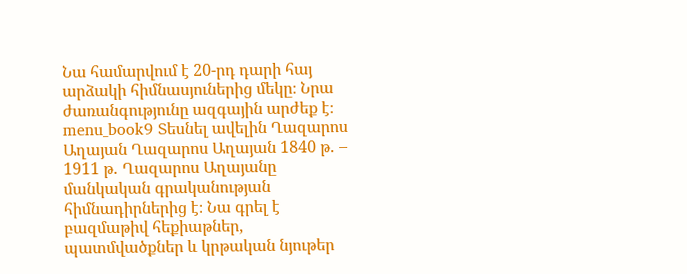Նա համարվում է 20-րդ դարի հայ արձակի հիմնասյուներից մեկը։ Նրա ժառանգությունը ազգային արժեք է։ menu_book9 Տեսնել ավելին Ղազարոս Աղայան Ղազարոս Աղայան 1840 թ․ – 1911 թ․ Ղազարոս Աղայանը մանկական գրականության հիմնադիրներից է։ Նա գրել է բազմաթիվ հեքիաթներ, պատմվածքներ և կրթական նյութեր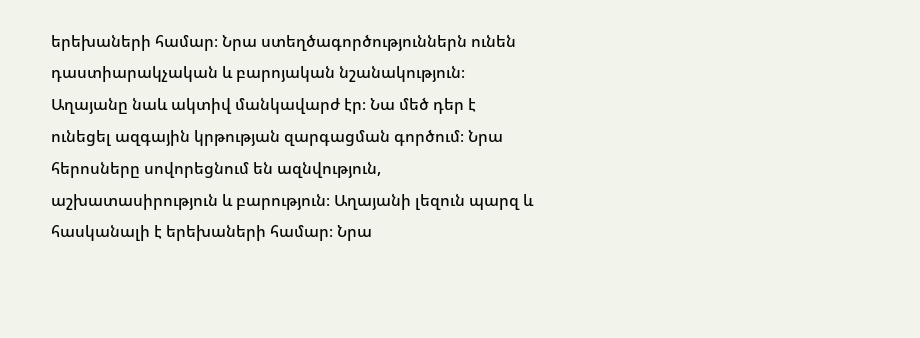երեխաների համար։ Նրա ստեղծագործություններն ունեն դաստիարակչական և բարոյական նշանակություն։ Աղայանը նաև ակտիվ մանկավարժ էր։ Նա մեծ դեր է ունեցել ազգային կրթության զարգացման գործում։ Նրա հերոսները սովորեցնում են ազնվություն, աշխատասիրություն և բարություն։ Աղայանի լեզուն պարզ և հասկանալի է երեխաների համար։ Նրա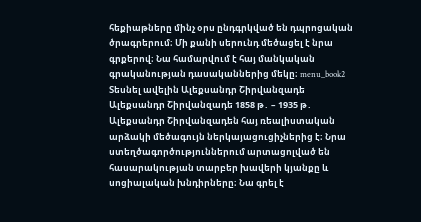հեքիաթները մինչ օրս ընդգրկված են դպրոցական ծրագրերում։ Մի քանի սերունդ մեծացել է նրա գրքերով։ Նա համարվում է հայ մանկական գրականության դասականներից մեկը։ menu_book2 Տեսնել ավելին Ալեքսանդր Շիրվանզադե Ալեքսանդր Շիրվանզադե 1858 թ․ – 1935 թ․ Ալեքսանդր Շիրվանզադեն հայ ռեալիստական արձակի մեծագույն ներկայացուցիչներից է։ Նրա ստեղծագործություններում արտացոլված են հասարակության տարբեր խավերի կյանքը և սոցիալական խնդիրները։ Նա գրել է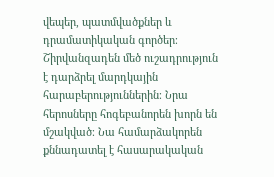վեպեր, պատմվածքներ և դրամատիկական գործեր։ Շիրվանզադեն մեծ ուշադրություն է դարձրել մարդկային հարաբերություններին։ Նրա հերոսները հոգեբանորեն խորն են մշակված։ Նա համարձակորեն քննադատել է հասարակական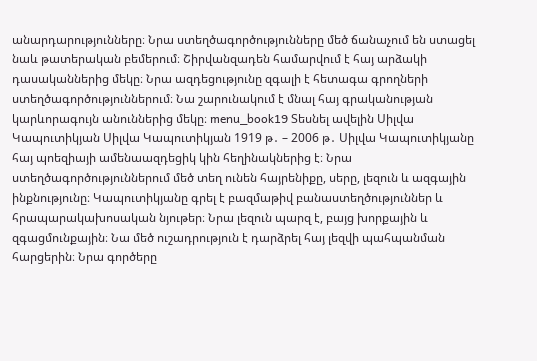անարդարությունները։ Նրա ստեղծագործությունները մեծ ճանաչում են ստացել նաև թատերական բեմերում։ Շիրվանզադեն համարվում է հայ արձակի դասականներից մեկը։ Նրա ազդեցությունը զգալի է հետագա գրողների ստեղծագործություններում։ Նա շարունակում է մնալ հայ գրականության կարևորագույն անուններից մեկը։ menu_book19 Տեսնել ավելին Սիլվա Կապուտիկյան Սիլվա Կապուտիկյան 1919 թ․ – 2006 թ․ Սիլվա Կապուտիկյանը հայ պոեզիայի ամենաազդեցիկ կին հեղինակներից է։ Նրա ստեղծագործություններում մեծ տեղ ունեն հայրենիքը, սերը, լեզուն և ազգային ինքնությունը։ Կապուտիկյանը գրել է բազմաթիվ բանաստեղծություններ և հրապարակախոսական նյութեր։ Նրա լեզուն պարզ է, բայց խորքային և զգացմունքային։ Նա մեծ ուշադրություն է դարձրել հայ լեզվի պահպանման հարցերին։ Նրա գործերը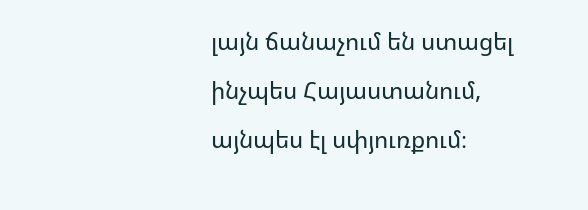լայն ճանաչում են ստացել ինչպես Հայաստանում, այնպես էլ սփյուռքում։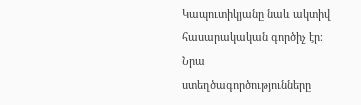Կապուտիկյանը նաև ակտիվ հասարակական գործիչ էր։ Նրա ստեղծագործությունները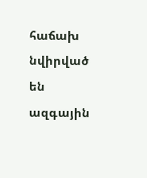հաճախ նվիրված են ազգային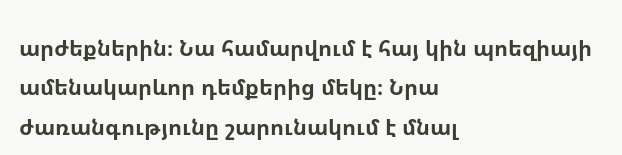արժեքներին։ Նա համարվում է հայ կին պոեզիայի ամենակարևոր դեմքերից մեկը։ Նրա ժառանգությունը շարունակում է մնալ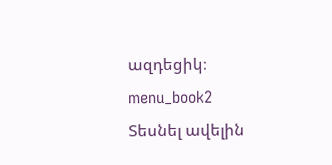ազդեցիկ։ menu_book2 Տեսնել ավելին